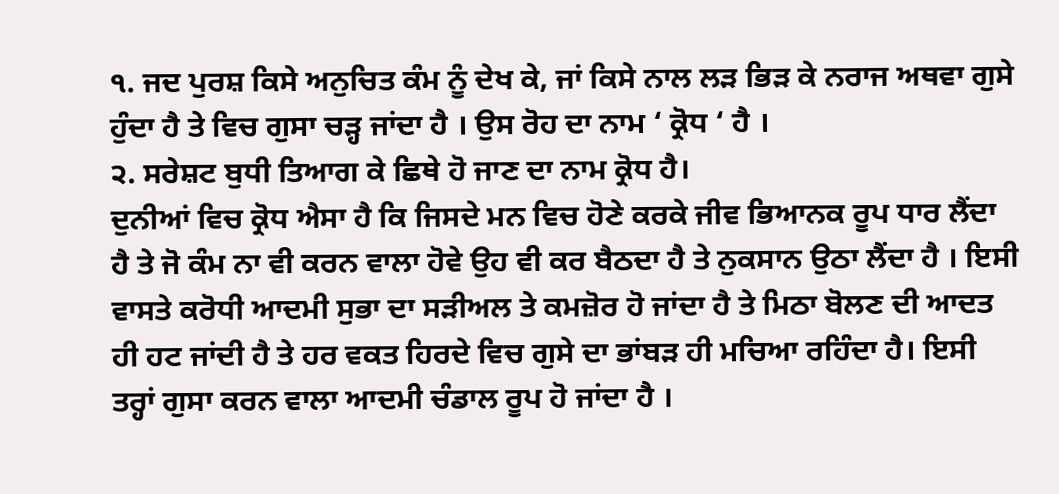੧. ਜਦ ਪੁਰਸ਼ ਕਿਸੇ ਅਨੁਚਿਤ ਕੰਮ ਨੂੰ ਦੇਖ ਕੇ, ਜਾਂ ਕਿਸੇ ਨਾਲ ਲੜ ਭਿੜ ਕੇ ਨਰਾਜ ਅਥਵਾ ਗੁਸੇ ਹੁੰਦਾ ਹੈ ਤੇ ਵਿਚ ਗੁਸਾ ਚੜ੍ਹ ਜਾਂਦਾ ਹੈ । ਉਸ ਰੋਹ ਦਾ ਨਾਮ ‘ ਕ੍ਰੋਧ ‘ ਹੈ ।
੨. ਸਰੇਸ਼ਟ ਬੁਧੀ ਤਿਆਗ ਕੇ ਛਿਥੇ ਹੋ ਜਾਣ ਦਾ ਨਾਮ ਕ੍ਰੋਧ ਹੈ।
ਦੁਨੀਆਂ ਵਿਚ ਕ੍ਰੋਧ ਐਸਾ ਹੈ ਕਿ ਜਿਸਦੇ ਮਨ ਵਿਚ ਹੋਣੇ ਕਰਕੇ ਜੀਵ ਭਿਆਨਕ ਰੂਪ ਧਾਰ ਲੈਂਦਾ ਹੈ ਤੇ ਜੋ ਕੰਮ ਨਾ ਵੀ ਕਰਨ ਵਾਲਾ ਹੋਵੇ ਉਹ ਵੀ ਕਰ ਬੈਠਦਾ ਹੈ ਤੇ ਨੁਕਸਾਨ ਉਠਾ ਲੈਂਦਾ ਹੈ । ਇਸੀ ਵਾਸਤੇ ਕਰੋਧੀ ਆਦਮੀ ਸੁਭਾ ਦਾ ਸੜੀਅਲ ਤੇ ਕਮਜ਼ੋਰ ਹੋ ਜਾਂਦਾ ਹੈ ਤੇ ਮਿਠਾ ਬੋਲਣ ਦੀ ਆਦਤ ਹੀ ਹਟ ਜਾਂਦੀ ਹੈ ਤੇ ਹਰ ਵਕਤ ਹਿਰਦੇ ਵਿਚ ਗੁਸੇ ਦਾ ਭਾਂਬੜ ਹੀ ਮਚਿਆ ਰਹਿੰਦਾ ਹੈ। ਇਸੀ ਤਰ੍ਹਾਂ ਗੁਸਾ ਕਰਨ ਵਾਲਾ ਆਦਮੀ ਚੰਡਾਲ ਰੂਪ ਹੋ ਜਾਂਦਾ ਹੈ ।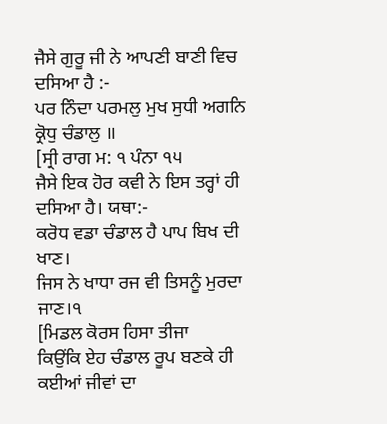ਜੈਸੇ ਗੁਰੂ ਜੀ ਨੇ ਆਪਣੀ ਬਾਣੀ ਵਿਚ ਦਸਿਆ ਹੈ :-
ਪਰ ਨਿੰਦਾ ਪਰਮਲੁ ਮੁਖ ਸੁਧੀ ਅਗਨਿ ਕ੍ਰੋਧੁ ਚੰਡਾਲੁ ॥
[ਸ੍ਰੀ ਰਾਗ ਮ: ੧ ਪੰਨਾ ੧੫
ਜੈਸੇ ਇਕ ਹੋਰ ਕਵੀ ਨੇ ਇਸ ਤਰ੍ਹਾਂ ਹੀ ਦਸਿਆ ਹੈ। ਯਥਾ:-
ਕਰੋਧ ਵਡਾ ਚੰਡਾਲ ਹੈ ਪਾਪ ਬਿਖ ਦੀ ਖਾਣ।
ਜਿਸ ਨੇ ਖਾਧਾ ਰਜ ਵੀ ਤਿਸਨੂੰ ਮੁਰਦਾ ਜਾਣ।੧
[ਮਿਡਲ ਕੋਰਸ ਹਿਸਾ ਤੀਜਾ
ਕਿਉਂਕਿ ਏਹ ਚੰਡਾਲ ਰੂਪ ਬਣਕੇ ਹੀ ਕਈਆਂ ਜੀਵਾਂ ਦਾ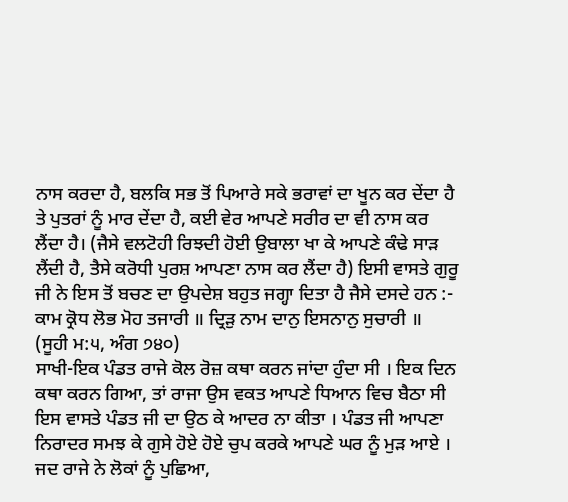ਨਾਸ ਕਰਦਾ ਹੈ, ਬਲਕਿ ਸਭ ਤੋਂ ਪਿਆਰੇ ਸਕੇ ਭਰਾਵਾਂ ਦਾ ਖੂਨ ਕਰ ਦੇਂਦਾ ਹੈ ਤੇ ਪੁਤਰਾਂ ਨੂੰ ਮਾਰ ਦੇਂਦਾ ਹੈ, ਕਈ ਵੇਰ ਆਪਣੇ ਸਰੀਰ ਦਾ ਵੀ ਨਾਸ ਕਰ ਲੈਂਦਾ ਹੈ। (ਜੈਸੇ ਵਲਟੋਹੀ ਰਿਝਦੀ ਹੋਈ ਉਬਾਲਾ ਖਾ ਕੇ ਆਪਣੇ ਕੰਢੇ ਸਾੜ ਲੈਂਦੀ ਹੈ, ਤੈਸੇ ਕਰੋਧੀ ਪੁਰਸ਼ ਆਪਣਾ ਨਾਸ ਕਰ ਲੈਂਦਾ ਹੈ) ਇਸੀ ਵਾਸਤੇ ਗੁਰੂ ਜੀ ਨੇ ਇਸ ਤੋਂ ਬਚਣ ਦਾ ਉਪਦੇਸ਼ ਬਹੁਤ ਜਗ੍ਹਾ ਦਿਤਾ ਹੈ ਜੈਸੇ ਦਸਦੇ ਹਨ :-
ਕਾਮ ਕ੍ਰੋਧ ਲੋਭ ਮੋਹ ਤਜਾਰੀ ॥ ਦ੍ਰਿੜੁ ਨਾਮ ਦਾਨੁ ਇਸਨਾਨੁ ਸੁਚਾਰੀ ॥
(ਸੂਹੀ ਮ:੫, ਅੰਗ ੭੪੦)
ਸਾਖੀ-ਇਕ ਪੰਡਤ ਰਾਜੇ ਕੋਲ ਰੋਜ਼ ਕਥਾ ਕਰਨ ਜਾਂਦਾ ਹੁੰਦਾ ਸੀ । ਇਕ ਦਿਨ ਕਥਾ ਕਰਨ ਗਿਆ, ਤਾਂ ਰਾਜਾ ਉਸ ਵਕਤ ਆਪਣੇ ਧਿਆਨ ਵਿਚ ਬੈਠਾ ਸੀ ਇਸ ਵਾਸਤੇ ਪੰਡਤ ਜੀ ਦਾ ਉਠ ਕੇ ਆਦਰ ਨਾ ਕੀਤਾ । ਪੰਡਤ ਜੀ ਆਪਣਾ ਨਿਰਾਦਰ ਸਮਝ ਕੇ ਗੁਸੇ ਹੋਏ ਹੋਏ ਚੁਪ ਕਰਕੇ ਆਪਣੇ ਘਰ ਨੂੰ ਮੁੜ ਆਏ । ਜਦ ਰਾਜੇ ਨੇ ਲੋਕਾਂ ਨੂੰ ਪੁਛਿਆ,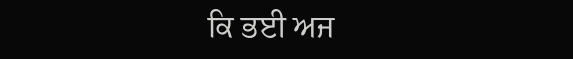ਕਿ ਭਈ ਅਜ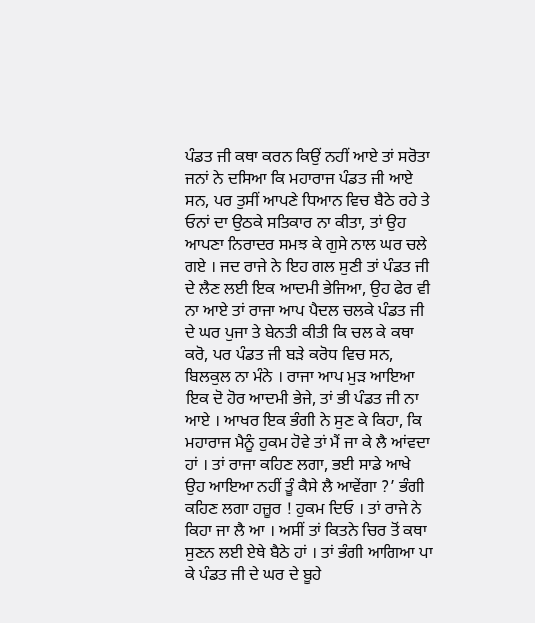ਪੰਡਤ ਜੀ ਕਥਾ ਕਰਨ ਕਿਉਂ ਨਹੀਂ ਆਏ ਤਾਂ ਸਰੋਤਾ ਜਨਾਂ ਨੇ ਦਸਿਆ ਕਿ ਮਹਾਰਾਜ ਪੰਡਤ ਜੀ ਆਏ ਸਨ, ਪਰ ਤੁਸੀਂ ਆਪਣੇ ਧਿਆਨ ਵਿਚ ਬੈਠੇ ਰਹੇ ਤੇ ਓਨਾਂ ਦਾ ਉਠਕੇ ਸਤਿਕਾਰ ਨਾ ਕੀਤਾ, ਤਾਂ ਉਹ ਆਪਣਾ ਨਿਰਾਦਰ ਸਮਝ ਕੇ ਗੁਸੇ ਨਾਲ ਘਰ ਚਲੇ ਗਏ । ਜਦ ਰਾਜੇ ਨੇ ਇਹ ਗਲ ਸੁਣੀ ਤਾਂ ਪੰਡਤ ਜੀ ਦੇ ਲੈਣ ਲਈ ਇਕ ਆਦਮੀ ਭੇਜਿਆ, ਉਹ ਫੇਰ ਵੀ ਨਾ ਆਏ ਤਾਂ ਰਾਜਾ ਆਪ ਪੈਦਲ ਚਲਕੇ ਪੰਡਤ ਜੀ ਦੇ ਘਰ ਪੁਜਾ ਤੇ ਬੇਨਤੀ ਕੀਤੀ ਕਿ ਚਲ ਕੇ ਕਥਾ ਕਰੋ, ਪਰ ਪੰਡਤ ਜੀ ਬੜੇ ਕਰੋਧ ਵਿਚ ਸਨ, ਬਿਲਕੁਲ ਨਾ ਮੰਨੇ । ਰਾਜਾ ਆਪ ਮੁੜ ਆਇਆ ਇਕ ਦੋ ਹੋਰ ਆਦਮੀ ਭੇਜੇ, ਤਾਂ ਭੀ ਪੰਡਤ ਜੀ ਨਾ ਆਏ । ਆਖਰ ਇਕ ਭੰਗੀ ਨੇ ਸੁਣ ਕੇ ਕਿਹਾ, ਕਿ ਮਹਾਰਾਜ ਮੈਨੂੰ ਹੁਕਮ ਹੋਵੇ ਤਾਂ ਮੈਂ ਜਾ ਕੇ ਲੈ ਆਂਵਦਾ ਹਾਂ । ਤਾਂ ਰਾਜਾ ਕਹਿਣ ਲਗਾ, ਭਈ ਸਾਡੇ ਆਖੇ ਉਹ ਆਇਆ ਨਹੀਂ ਤੂੰ ਕੈਸੇ ਲੈ ਆਵੇਂਗਾ ?’ ਭੰਗੀ ਕਹਿਣ ਲਗਾ ਹਜ਼ੂਰ ! ਹੁਕਮ ਦਿਓ । ਤਾਂ ਰਾਜੇ ਨੇ ਕਿਹਾ ਜਾ ਲੈ ਆ । ਅਸੀਂ ਤਾਂ ਕਿਤਨੇ ਚਿਰ ਤੋਂ ਕਥਾ ਸੁਣਨ ਲਈ ਏਥੇ ਬੈਠੇ ਹਾਂ । ਤਾਂ ਭੰਗੀ ਆਗਿਆ ਪਾ ਕੇ ਪੰਡਤ ਜੀ ਦੇ ਘਰ ਦੇ ਬੂਹੇ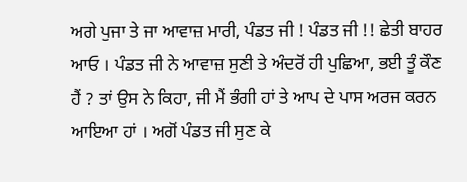ਅਗੇ ਪੁਜਾ ਤੇ ਜਾ ਆਵਾਜ਼ ਮਾਰੀ, ਪੰਡਤ ਜੀ ! ਪੰਡਤ ਜੀ !! ਛੇਤੀ ਬਾਹਰ ਆਓ । ਪੰਡਤ ਜੀ ਨੇ ਆਵਾਜ਼ ਸੁਣੀ ਤੇ ਅੰਦਰੋਂ ਹੀ ਪੁਛਿਆ, ਭਈ ਤੂੰ ਕੌਣ ਹੈਂ ? ਤਾਂ ਉਸ ਨੇ ਕਿਹਾ, ਜੀ ਮੈਂ ਭੰਗੀ ਹਾਂ ਤੇ ਆਪ ਦੇ ਪਾਸ ਅਰਜ ਕਰਨ ਆਇਆ ਹਾਂ । ਅਗੋਂ ਪੰਡਤ ਜੀ ਸੁਣ ਕੇ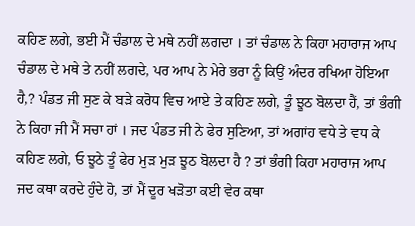ਕਹਿਣ ਲਗੇ, ਭਈ ਮੈਂ ਚੰਡਾਲ ਦੇ ਮਥੇ ਨਹੀਂ ਲਗਦਾ । ਤਾਂ ਚੰਡਾਲ ਨੇ ਕਿਹਾ ਮਹਾਰਾਜ ਆਪ ਚੰਡਾਲ ਦੇ ਮਥੇ ਤੇ ਨਹੀਂ ਲਗਦੇ, ਪਰ ਆਪ ਨੇ ਮੇਰੇ ਭਰਾ ਨੂੰ ਕਿਉਂ ਅੰਦਰ ਰਖਿਆ ਹੋਇਆ ਹੈ,? ਪੰਡਤ ਜੀ ਸੁਣ ਕੇ ਬੜੇ ਕਰੋਧ ਵਿਚ ਆਏ ਤੇ ਕਹਿਣ ਲਗੇ, ਤੂੰ ਝੂਠ ਬੋਲਦਾ ਹੈਂ, ਤਾਂ ਭੰਗੀ ਨੇ ਕਿਹਾ ਜੀ ਮੈਂ ਸਚਾ ਹਾਂ । ਜਦ ਪੰਡਤ ਜੀ ਨੇ ਫੇਰ ਸੁਣਿਆ, ਤਾਂ ਅਗਾਂਹ ਵਧੇ ਤੇ ਵਧ ਕੇ ਕਹਿਣ ਲਗੇ, ਓ ਝੂਠੇ ਤੂੰ ਫੇਰ ਮੁੜ ਮੁੜ ਝੂਠ ਬੋਲਦਾ ਹੈ ? ਤਾਂ ਭੰਗੀ ਕਿਹਾ ਮਹਾਰਾਜ ਆਪ ਜਦ ਕਥਾ ਕਰਦੇ ਹੁੰਦੇ ਹੋ, ਤਾਂ ਮੈਂ ਦੂਰ ਖੜੋਤਾ ਕਈ ਵੇਰ ਕਥਾ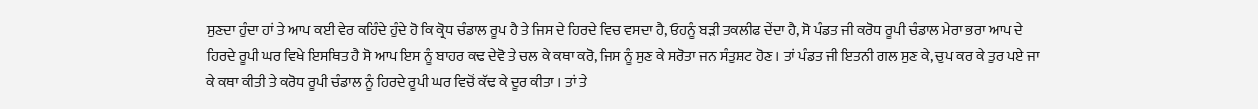ਸੁਣਦਾ ਹੁੰਦਾ ਹਾਂ ਤੇ ਆਪ ਕਈ ਵੇਰ ਕਹਿੰਦੇ ਹੁੰਦੇ ਹੋ ਕਿ ਕ੍ਰੋਧ ਚੰਡਾਲ ਰੂਪ ਹੈ ਤੇ ਜਿਸ ਦੇ ਹਿਰਦੇ ਵਿਚ ਵਸਦਾ ਹੈ, ਓਹਨੂੰ ਬੜੀ ਤਕਲੀਫ ਦੇਂਦਾ ਹੈ, ਸੋ ਪੰਡਤ ਜੀ ਕਰੋਧ ਰੂਪੀ ਚੰਡਾਲ ਮੇਰਾ ਭਰਾ ਆਪ ਦੇ ਹਿਰਦੇ ਰੂਪੀ ਘਰ ਵਿਖੇ ਇਸਥਿਤ ਹੈ ਸੋ ਆਪ ਇਸ ਨੂੰ ਬਾਹਰ ਕਢ ਦੇਵੋ ਤੇ ਚਲ ਕੇ ਕਥਾ ਕਰੋ, ਜਿਸ ਨੂੰ ਸੁਣ ਕੇ ਸਰੋਤਾ ਜਨ ਸੰਤੁਸ਼ਟ ਹੋਣ । ਤਾਂ ਪੰਡਤ ਜੀ ਇਤਨੀ ਗਲ ਸੁਣ ਕੇ, ਚੁਪ ਕਰ ਕੇ ਤੁਰ ਪਏ ਜਾ ਕੇ ਕਥਾ ਕੀਤੀ ਤੇ ਕਰੋਧ ਰੂਪੀ ਚੰਡਾਲ ਨੂੰ ਹਿਰਦੇ ਰੂਪੀ ਘਰ ਵਿਚੋਂ ਕੱਢ ਕੇ ਦੂਰ ਕੀਤਾ । ਤਾਂ ਤੇ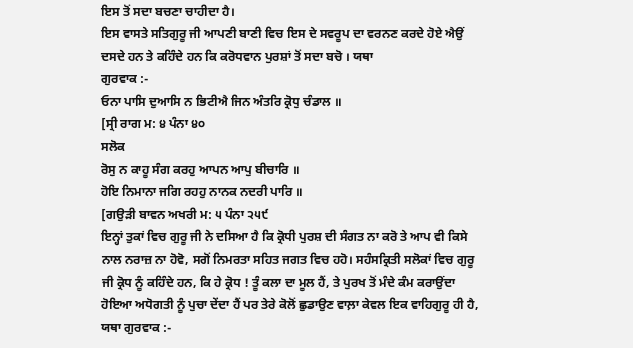ਇਸ ਤੋਂ ਸਦਾ ਬਚਣਾ ਚਾਹੀਦਾ ਹੈ।
ਇਸ ਵਾਸਤੇ ਸਤਿਗੁਰੂ ਜੀ ਆਪਣੀ ਬਾਣੀ ਵਿਚ ਇਸ ਦੇ ਸਵਰੂਪ ਦਾ ਵਰਨਣ ਕਰਦੇ ਹੋਏ ਐਉਂ ਦਸਦੇ ਹਨ ਤੇ ਕਹਿੰਦੇ ਹਨ ਕਿ ਕਰੋਧਵਾਨ ਪੁਰਸ਼ਾਂ ਤੋਂ ਸਦਾ ਬਚੋ । ਯਥਾ
ਗੁਰਵਾਕ :-
ਓਨਾ ਪਾਸਿ ਦੁਆਸਿ ਨ ਭਿਟੀਐ ਜਿਨ ਅੰਤਰਿ ਕ੍ਰੋਧੁ ਚੰਡਾਲ ॥
[ਸ੍ਰੀ ਰਾਗ ਮ: ੪ ਪੰਨਾ ੪੦
ਸਲੋਕ
ਰੋਸੁ ਨ ਕਾਹੂ ਸੰਗ ਕਰਹੁ ਆਪਨ ਆਪੁ ਬੀਚਾਰਿ ॥
ਹੋਇ ਨਿਮਾਨਾ ਜਗਿ ਰਹਹੁ ਨਾਨਕ ਨਦਰੀ ਪਾਰਿ ॥
[ਗਉੜੀ ਬਾਵਨ ਅਖਰੀ ਮ: ੫ ਪੰਨਾ ੨੫੯
ਇਨ੍ਹਾਂ ਤੁਕਾਂ ਵਿਚ ਗੁਰੂ ਜੀ ਨੇ ਦਸਿਆ ਹੈ ਕਿ ਕ੍ਰੋਧੀ ਪੁਰਸ਼ ਦੀ ਸੰਗਤ ਨਾ ਕਰੋ ਤੇ ਆਪ ਵੀ ਕਿਸੇ ਨਾਲ ਨਰਾਜ਼ ਨਾ ਹੋਵੋ, ਸਗੋਂ ਨਿਮਰਤਾ ਸਹਿਤ ਜਗਤ ਵਿਚ ਹਹੋ। ਸਹੰਸਕ੍ਰਿਤੀ ਸਲੋਕਾਂ ਵਿਚ ਗੁਰੂ ਜੀ ਕ੍ਰੋਧ ਨੂੰ ਕਹਿੰਦੇ ਹਨ, ਕਿ ਹੇ ਕ੍ਰੋਧ ! ਤੂੰ ਕਲਾ ਦਾ ਮੂਲ ਹੈਂ, ਤੇ ਪੁਰਖ ਤੋਂ ਮੰਦੇ ਕੰਮ ਕਰਾਉਂਦਾ ਹੋਇਆ ਅਧੋਗਤੀ ਨੂੰ ਪੁਚਾ ਦੇਂਦਾ ਹੈਂ ਪਰ ਤੇਰੇ ਕੋਲੋਂ ਛੁਡਾਉਣ ਵਾਲ਼ਾ ਕੇਵਲ ਇਕ ਵਾਹਿਗੁਰੂ ਹੀ ਹੈ,
ਯਥਾ ਗੁਰਵਾਕ :-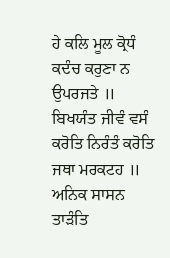ਹੇ ਕਲਿ ਮੂਲ ਕ੍ਰੋਧੰ ਕਦੰਚ ਕਰੁਣਾ ਨ ਉਪਰਜਤੇ ॥ ਬਿਖਯੰਤ ਜੀਵੰ ਵਸੰ ਕਰੋਤਿ ਨਿਰੰਤੰ ਕਰੋਤਿ ਜਥਾ ਮਰਕਟਹ ॥ ਅਨਿਕ ਸਾਸਨ ਤਾੜੰਤਿ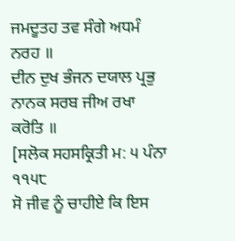ਜਮਦੂਤਹ ਤਵ ਸੰਗੇ ਅਧਮੰ ਨਰਹ ॥
ਦੀਨ ਦੁਖ ਭੰਜਨ ਦਯਾਲ ਪ੍ਰਭੁ ਨਾਨਕ ਸਰਬ ਜੀਅ ਰਖਾ ਕਰੋਤਿ ॥
[ਸਲੋਕ ਸਹਸਕ੍ਰਿਤੀ ਮ: ੫ ਪੰਨਾ ੧੧੫੮
ਸੋ ਜੀਵ ਨੂੰ ਚਾਹੀਏ ਕਿ ਇਸ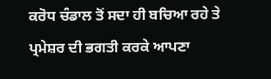ਕਰੋਧ ਚੰਡਾਲ ਤੋਂ ਸਦਾ ਹੀ ਬਚਿਆ ਰਹੇ ਤੇ ਪ੍ਰਮੇਸ਼ਰ ਦੀ ਭਗਤੀ ਕਰਕੇ ਆਪਣਾ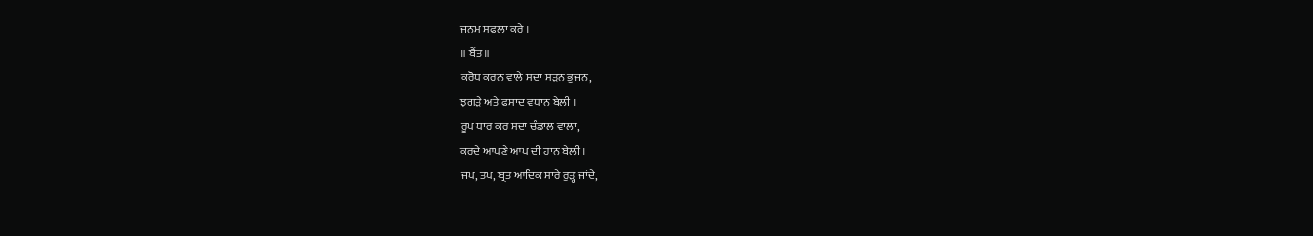ਜਨਮ ਸਫਲਾ ਕਰੇ ।
॥ ਬੈਂਤ॥
ਕਰੋਧ ਕਰਨ ਵਾਲੇ ਸਦਾ ਸੜਨ ਭੁਜਨ,
ਝਗੜੇ ਅਤੇ ਫਸਾਦ ਵਧਾਨ ਬੇਲੀ ।
ਰੂਪ ਧਾਰ ਕਰ ਸਦਾ ਚੰਡਾਲ ਵਾਲਾ,
ਕਰਦੇ ਆਪਣੇ ਆਪ ਦੀ ਹਾਨ ਬੇਲੀ।
ਜਪ, ਤਪ, ਬ੍ਰਤ ਆਦਿਕ ਸਾਰੇ ਰੁੜ੍ਹ ਜਾਂਦੇ,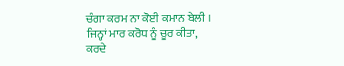ਚੰਗਾ ਕਰਮ ਨਾ ਕੋਈ ਕਮਾਨ ਬੇਲੀ ।
ਜਿਨ੍ਹਾਂ ਮਾਰ ਕਰੋਧ ਨੂੰ ਚੂਰ ਕੀਤਾ,
ਕਰਦੇ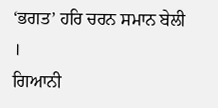‘ਭਗਤ’ ਹਰਿ ਚਰਨ ਸਮਾਨ ਬੇਲੀ ।
ਗਿਆਨੀ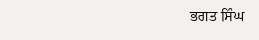ਭਗਤ ਸਿੰਘ